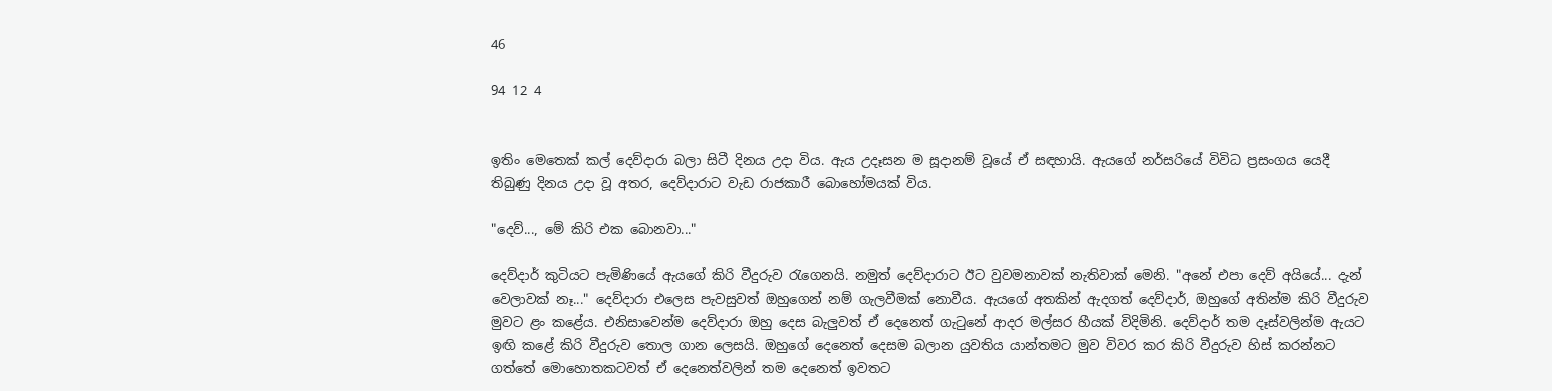46

94 12 4


ඉතිං මෙතෙක් කල් දෙව්දාරා බලා සිටී දිනය උදා විය. ඇය උදෑසන ම සූදානම් වූයේ ඒ සඳහායි. ඇයගේ නර්සරියේ විවිධ ප්‍රසංගය යෙදී තිබුණු දිනය උදා වූ අතර, දෙව්දාරාට වැඩ රාජකාරී බොහෝමයක් විය.

"දෙව්..., මේ කිරි එක බොනවා..."

දෙව්දාර් කුටියට පැමිණියේ ඇයගේ කිරි වීදුරුව රැගෙනයි. නමුත් දෙව්දාරාට ඊට වුවමනාවක් නැතිවාක් මෙනි. "අනේ එපා දෙව් අයියේ... දැන් වෙලාවක් නෑ..." දෙව්දාරා එලෙස පැවසුවත් ඔහුගෙන් නම් ගැලවීමක් නොවීය. ඇයගේ අතකින් ඇදගත් දෙව්දාර්, ඔහුගේ අතින්ම කිරි වීදුරුව මුවට ළං කළේය. එනිසාවෙන්ම දෙව්දාරා ඔහු දෙස බැලුවත් ඒ දෙනෙත් ගැටුනේ ආදර මල්සර හීයක් විදිමිනි. දෙව්දාර් තම දෑස්වලින්ම ඇයට ඉඟි කළේ කිරි වීදුරුව තොල ගාන ලෙසයි. ඔහුගේ දෙනෙත් දෙසම බලාන යුවතිය යාන්තමට මුව විවර කර කිරි වීදුරුව හිස් කරන්නට ගත්තේ මොහොතකටවත් ඒ දෙනෙත්වලින් තම දෙනෙත් ඉවතට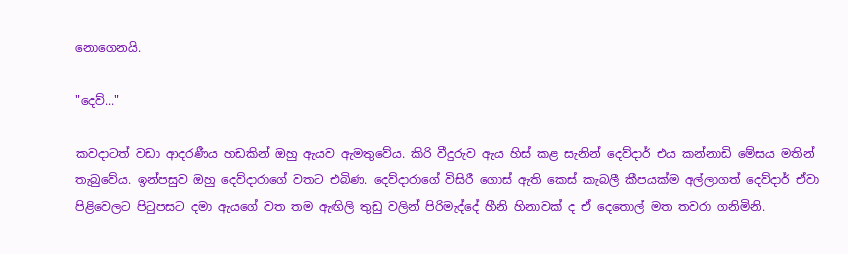නොගෙනයි.

"දෙව්..."

කවදාටත් වඩා ආදරණීය හඩකින් ඔහු ඇයව ඇමතුවේය. කිරි වීදුරුව ඇය හිස් කළ සැනින් දෙව්දාර් එය කන්නාඩි මේසය මතින් තැබුවේය. ඉන්පසුව ඔහු දෙව්දාරාගේ වතට එබිණ. දෙව්දාරාගේ විසිරී ගොස් ඇති කෙස් කැබලී කීපයක්ම අල්ලාගත් දෙව්දාර් ඒවා පිළිවෙලට පිටුපසට දමා ඇයගේ වත තම ඇඟිලි තුඩු වලින් පිරිමැද්දේ හීනි හිනාවක් ද ඒ දෙතොල් මත තවරා ගනිමිනි.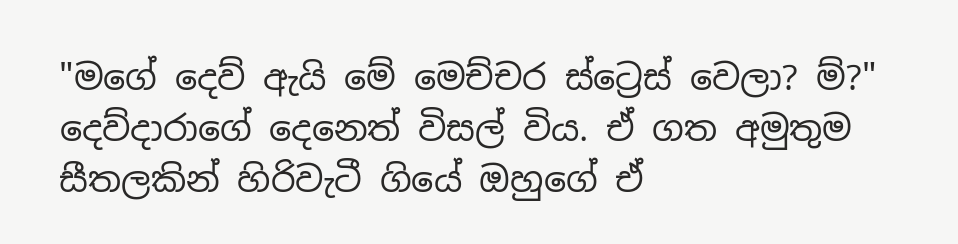"මගේ දෙව් ඇයි මේ මෙච්චර ස්ට්‍රෙස් වෙලා? ම්?" දෙව්දාරාගේ දෙනෙත් විසල් විය. ඒ ගත අමුතුම සීතලකින් හිරිවැටී ගියේ ඔහුගේ ඒ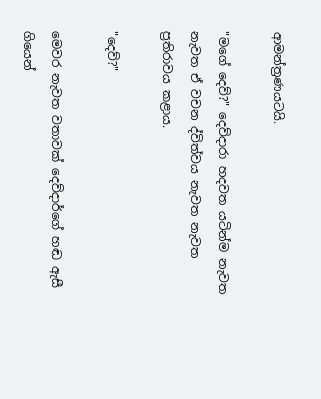ආමන්ත්‍රණයටයි.

"මගේ දෙව්?" දෙව්දාරා හදවත යටින්ම නැවත නැවත ඒ වචන ද්විත්වය නැවත නැවත ප්‍රතිරාවය කළාය.

"දෙව්?"

මෙවර නැවත වතාවක් දෙව්දාර්ගේ හඬ ඇසී ගියෙන්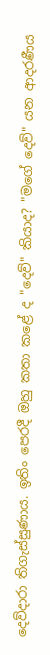දෙව්දාරා තිගැස්සුණාය. ඉතිං පෙරදී ඔහු කතා කළේ ද "දෙව්" කියාද? "මගේ දෙව්" යන ආදරණීය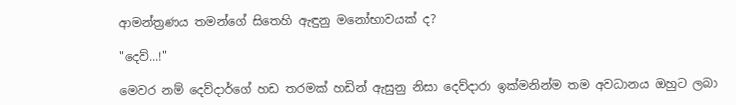ආමන්ත්‍රණය තමන්ගේ සිතෙහි ඇඳුනු මනෝභාවයක් ද?

"දෙව්...!"

මෙවර නම් දෙව්දාර්ගේ හඩ තරමක් හඩින් ඇසුනු නිසා දෙව්දාරා ඉක්මනින්ම තම අවධානය ඔහුට ලබා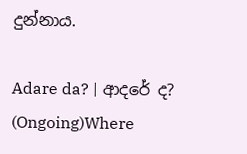දුන්නාය.

Adare da? | ආදරේ ද? (Ongoing)Where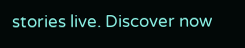stories live. Discover now